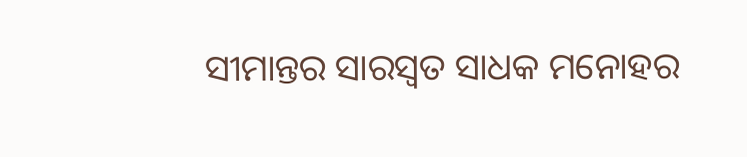ସୀମାନ୍ତର ସାରସ୍ୱତ ସାଧକ ମନୋହର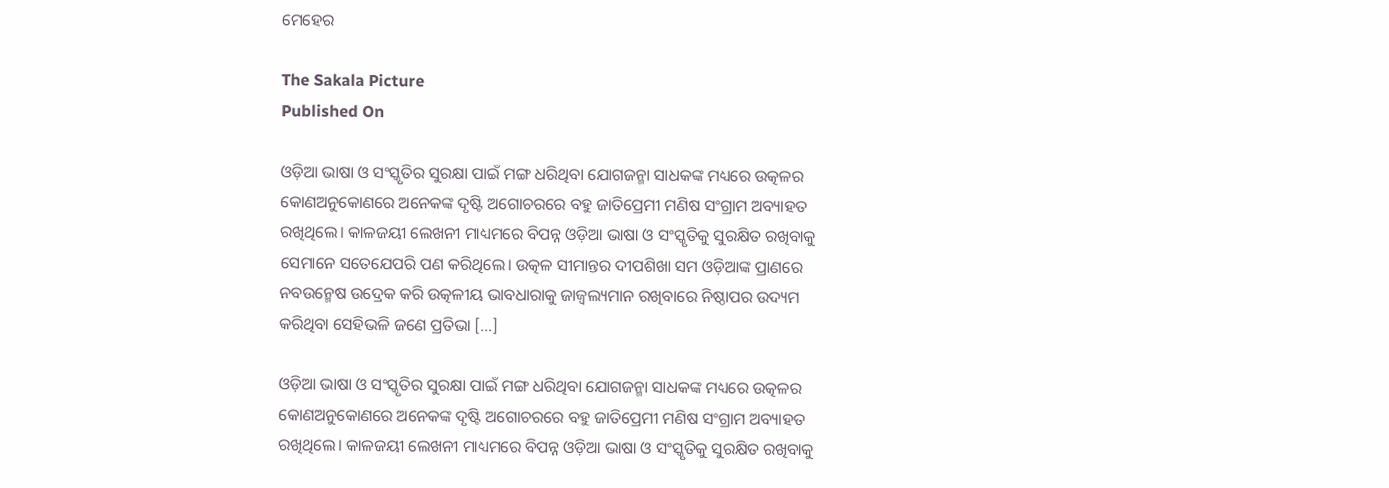ମେହେର

The Sakala Picture
Published On

ଓଡ଼ିଆ ଭାଷା ଓ ସଂସ୍କୃତିର ସୁରକ୍ଷା ପାଇଁ ମଙ୍ଗ ଧରିଥିବା ଯୋଗଜନ୍ମା ସାଧକଙ୍କ ମଧ୍ୟରେ ଉତ୍କଳର କୋଣଅନୁକୋଣରେ ଅନେକଙ୍କ ଦୃଷ୍ଟି ଅଗୋଚରରେ ବହୁ ଜାତିପ୍ରେମୀ ମଣିଷ ସଂଗ୍ରାମ ଅବ୍ୟାହତ ରଖିଥିଲେ। କାଳଜୟୀ ଲେଖନୀ ମାଧ୍ୟମରେ ବିପନ୍ନ ଓଡ଼ିଆ ଭାଷା ଓ ସଂସ୍କୃତିକୁ ସୁରକ୍ଷିତ ରଖିବାକୁ ସେମାନେ ସତେଯେପରି ପଣ କରିଥିଲେ। ଉତ୍କଳ ସୀମାନ୍ତର ଦୀପଶିଖା ସମ ଓଡ଼ିଆଙ୍କ ପ୍ରାଣରେ ନବଉନ୍ମେଷ ଉଦ୍ରେକ କରି ଉତ୍କଳୀୟ ଭାବଧାରାକୁ ଜାଜ୍ବଲ୍ୟମାନ ରଖିବାରେ ନିଷ୍ଠାପର ଉଦ୍ୟମ କରିଥିବା ସେହିଭଳି ଜଣେ ପ୍ରତିଭା […]

ଓଡ଼ିଆ ଭାଷା ଓ ସଂସ୍କୃତିର ସୁରକ୍ଷା ପାଇଁ ମଙ୍ଗ ଧରିଥିବା ଯୋଗଜନ୍ମା ସାଧକଙ୍କ ମଧ୍ୟରେ ଉତ୍କଳର କୋଣଅନୁକୋଣରେ ଅନେକଙ୍କ ଦୃଷ୍ଟି ଅଗୋଚରରେ ବହୁ ଜାତିପ୍ରେମୀ ମଣିଷ ସଂଗ୍ରାମ ଅବ୍ୟାହତ ରଖିଥିଲେ। କାଳଜୟୀ ଲେଖନୀ ମାଧ୍ୟମରେ ବିପନ୍ନ ଓଡ଼ିଆ ଭାଷା ଓ ସଂସ୍କୃତିକୁ ସୁରକ୍ଷିତ ରଖିବାକୁ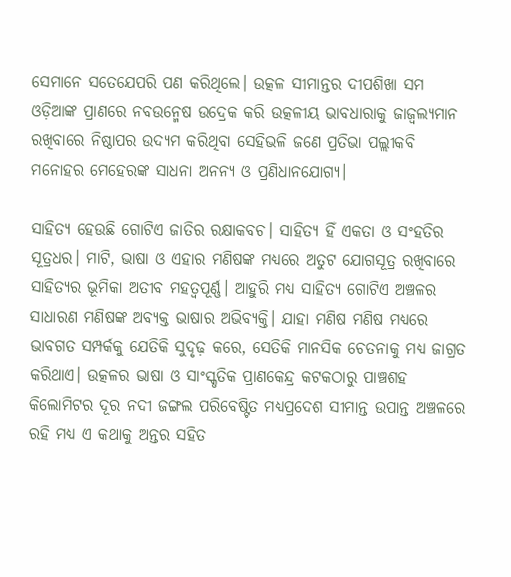ସେମାନେ ସତେଯେପରି ପଣ କରିଥିଲେ। ଉତ୍କଳ ସୀମାନ୍ତର ଦୀପଶିଖା ସମ ଓଡ଼ିଆଙ୍କ ପ୍ରାଣରେ ନବଉନ୍ମେଷ ଉଦ୍ରେକ କରି ଉତ୍କଳୀୟ ଭାବଧାରାକୁ ଜାଜ୍ବଲ୍ୟମାନ ରଖିବାରେ ନିଷ୍ଠାପର ଉଦ୍ୟମ କରିଥିବା ସେହିଭଳି ଜଣେ ପ୍ରତିଭା ପଲ୍ଲୀକବି ମନୋହର ମେହେରଙ୍କ ସାଧନା ଅନନ୍ୟ ଓ ପ୍ରଣିଧାନଯୋଗ୍ୟ।

ସାହିତ୍ୟ ହେଉଛି ଗୋଟିଏ ଜାତିର ରକ୍ଷାକବଚ। ସାହିତ୍ୟ ହିଁ ଏକତା ଓ ସଂହତିର ସୂତ୍ରଧର। ମାଟି, ଭାଷା ଓ ଏହାର ମଣିଷଙ୍କ ମଧ୍ୟରେ ଅତୁଟ ଯୋଗସୂତ୍ର ରଖିବାରେ ସାହିତ୍ୟର ଭୂମିକା ଅତୀବ ମହତ୍ୱପୂର୍ଣ୍ଣ। ଆହୁରି ମଧ୍ୟ ସାହିତ୍ୟ ଗୋଟିଏ ଅଞ୍ଚଳର ସାଧାରଣ ମଣିଷଙ୍କ ଅବ୍ୟକ୍ତ ଭାଷାର ଅଭିବ୍ୟକ୍ତି। ଯାହା ମଣିଷ ମଣିଷ ମଧ୍ୟରେ ଭାବଗତ ସମ୍ପର୍କକୁ ଯେତିକି ସୁଦୃଢ଼ କରେ, ସେତିକି ମାନସିକ ଚେତନାକୁ ମଧ୍ୟ ଜାଗ୍ରତ କରିଥାଏ। ଉତ୍କଳର ଭାଷା ଓ ସାଂସ୍କୃତିକ ପ୍ରାଣକେନ୍ଦ୍ର କଟକଠାରୁ ପାଞ୍ଚଶହ କିଲୋମିଟର ଦୂର ନଦୀ ଜଙ୍ଗଲ ପରିବେଷ୍ଟିତ ମଧ୍ୟପ୍ରଦେଶ ସୀମାନ୍ତ ଉପାନ୍ତ ଅଞ୍ଚଳରେ ରହି ମଧ୍ୟ ଏ କଥାକୁ ଅନ୍ତର ସହିତ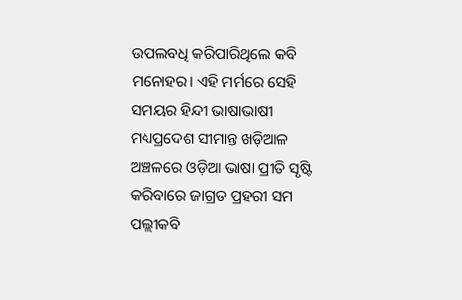ଉପଲବଧି କରିପାରିଥିଲେ କବି ମନୋହର। ଏହି ମର୍ମରେ ସେହି ସମୟର ହିନ୍ଦୀ ଭାଷାଭାଷୀ ମଧ୍ୟପ୍ରଦେଶ ସୀମାନ୍ତ ଖଡ଼ିଆଳ ଅଞ୍ଚଳରେ ଓଡ଼ିଆ ଭାଷା ପ୍ରୀତି ସୃଷ୍ଟି କରିବାରେ ଜାଗ୍ରତ ପ୍ରହରୀ ସମ ପଲ୍ଲୀକବି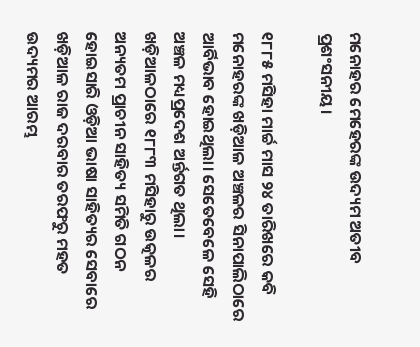ମନୋହର ମେହେରଙ୍କ ଉଦ୍ୟମ ଅତୀବ ପ୍ରଶଂସନୀୟ।

୧୮୮୫ ମସିହା ମାର୍ଚ୍ଚ ମାସ ୨୪ ତାରିଖରେ କବି ମନୋହରଙ୍କ ଖଡ଼ିଆଳ ଅଞ୍ଚଳର ସିନାପାଲିଠାରେ ଆର୍ବିଭାବ ହୋଇଥିଲା। ସେତେବେଳେ ସେହି ଅଞ୍ଚଳ ମଧ୍ୟପ୍ରଦେଶ ଅର୍ନ୍ତଗତ ଥିଲା। ଖଡ଼ିଆଳଠାରେ ୧୮୮୩ ମସିହାରୁ ଉତ୍କଳର ଅନ୍ୟତମ ପ୍ରାଚୀନ ସାହିତ୍ୟ ସମିତି ଗଠନ ହୋଇସାରି ଓଡ଼ିଆ ଭାଷା ସାହିତ୍ୟର ସେବାରେ ଖଡ଼ିଆଳ ରାଜ ଦରବାର ତରଫରୁ ମହତ ଉଦ୍ୟମର ଆରମ୍ଭ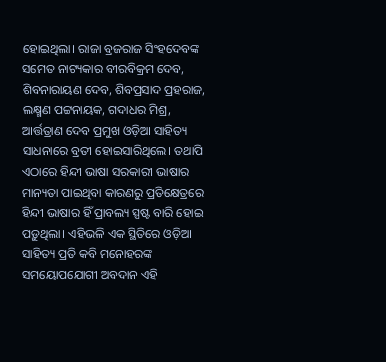ହୋଇଥିଲା। ରାଜା ବ୍ରଜରାଜ ସିଂହଦେବଙ୍କ ସମେତ ନାଟ୍ୟକାର ବୀରବିକ୍ରମ ଦେବ, ଶିବନାରାୟଣ ଦେବ, ଶିବପ୍ରସାଦ ପ୍ରହରାଜ, ଲକ୍ଷ୍ମଣ ପଟ୍ଟନାୟକ, ଗଦାଧର ମିଶ୍ର, ଆର୍ତ୍ତତ୍ରାଣ ଦେବ ପ୍ରମୁଖ ଓଡ଼ିଆ ସାହିତ୍ୟ ସାଧନାରେ ବ୍ରତୀ ହୋଇସାରିଥିଲେ। ତଥାପି ଏଠାରେ ହିନ୍ଦୀ ଭାଷା ସରକାରୀ ଭାଷାର ମାନ୍ୟତା ପାଇଥିବା କାରଣରୁ ପ୍ରତିକ୍ଷେତ୍ରରେ ହିନ୍ଦୀ ଭାଷାର ହିଁ ପ୍ରାବଲ୍ୟ ସ୍ପଷ୍ଟ ବାରି ହୋଇ ପଡ଼ୁଥିଲା। ଏହିଭଳି ଏକ ସ୍ଥିତିରେ ଓଡ଼ିଆ ସାହିତ୍ୟ ପ୍ରତି କବି ମନୋହରଙ୍କ ସମୟୋପଯୋଗୀ ଅବଦାନ ଏହି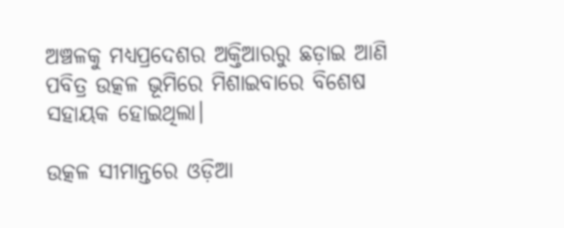ଅଞ୍ଚଳକୁ ମଧ୍ୟପ୍ରଦେଶର ଅକ୍ତିଆରରୁ ଛଡ଼ାଇ ଆଣି ପବିତ୍ର ଉତ୍କଳ ଭୂମିରେ ମିଶାଇବାରେ ବିଶେଷ ସହାୟକ ହୋଇଥିଲା।

ଉତ୍କଳ ସୀମାନ୍ତରେ ଓଡ଼ିଆ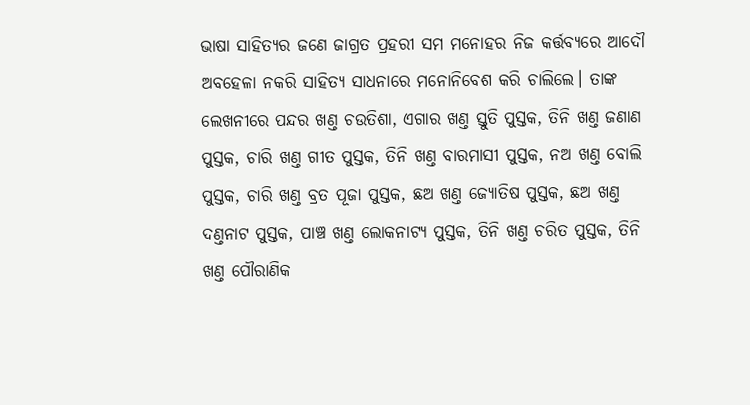ଭାଷା ସାହିତ୍ୟର ଜଣେ ଜାଗ୍ରତ ପ୍ରହରୀ ସମ ମନୋହର ନିଜ କର୍ତ୍ତବ୍ୟରେ ଆଦୌ ଅବହେଳା ନକରି ସାହିତ୍ୟ ସାଧନାରେ ମନୋନିବେଶ କରି ଚାଲିଲେ। ତାଙ୍କ ଲେଖନୀରେ ପନ୍ଦର ଖଣ୍ତ ଚଉତିଶା, ଏଗାର ଖଣ୍ତ ସ୍ତୁତି ପୁସ୍ତକ, ତିନି ଖଣ୍ତ ଜଣାଣ ପୁସ୍ତକ, ଚାରି ଖଣ୍ତ ଗୀତ ପୁସ୍ତକ, ତିନି ଖଣ୍ତ ବାରମାସୀ ପୁସ୍ତକ, ନଅ ଖଣ୍ତ ବୋଲି ପୁସ୍ତକ, ଚାରି ଖଣ୍ତ ବ୍ରତ ପୂଜା ପୁସ୍ତକ, ଛଅ ଖଣ୍ତ ଜ୍ୟୋତିଷ ପୁସ୍ତକ, ଛଅ ଖଣ୍ତ ଦଣ୍ତନାଟ ପୁସ୍ତକ, ପାଞ୍ଚ ଖଣ୍ତ ଲୋକନାଟ୍ୟ ପୁସ୍ତକ, ତିନି ଖଣ୍ତ ଚରିତ ପୁସ୍ତକ, ତିନି ଖଣ୍ତ ପୌରାଣିକ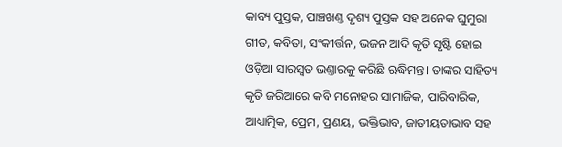କାବ୍ୟ ପୁସ୍ତକ, ପାଞ୍ଚଖଣ୍ତ ଦୃଶ୍ୟ ପୁସ୍ତକ ସହ ଅନେକ ଘୁମୁରା ଗୀତ, କବିତା, ସଂକୀର୍ତ୍ତନ, ଭଜନ ଆଦି କୃତି ସୃଷ୍ଟି ହୋଇ ଓଡ଼ିଆ ସାରସ୍ବତ ଭଣ୍ତାରକୁ କରିଛି ଋଦ୍ଧିମନ୍ତ। ତାଙ୍କର ସାହିତ୍ୟ କୃତି ଜରିଆରେ କବି ମନୋହର ସାମାଜିକ, ପାରିବାରିକ, ଆଧ୍ୟାତ୍ମିକ, ପ୍ରେମ, ପ୍ରଣୟ, ଭକ୍ତିଭାବ, ଜାତୀୟତାଭାବ ସହ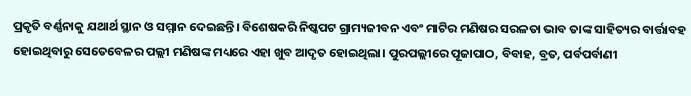ପ୍ରକୃତି ବର୍ଣ୍ଣନାକୁ ଯଥାର୍ଥ ସ୍ଥାନ ଓ ସମ୍ମାନ ଦେଇଛନ୍ତି। ବିଶେଷକରି ନିଷ୍କପଟ ଗ୍ରାମ୍ୟଜୀବନ ଏବଂ ମାଟିର ମଣିଷର ସରଳତା ଭାବ ତାଙ୍କ ସାହିତ୍ୟର ବାର୍ତ୍ତାବହ ହୋଇଥିବାରୁ ସେତେବେଳର ପଲ୍ଲୀ ମଣିଷଙ୍କ ମଧ୍ୟରେ ଏହା ଖୁବ ଆଦୃତ ହୋଇଥିଲା। ପୁରପଲ୍ଲୀରେ ପୂଜାପାଠ, ବିବାହ, ବ୍ରତ, ପର୍ବପର୍ବାଣୀ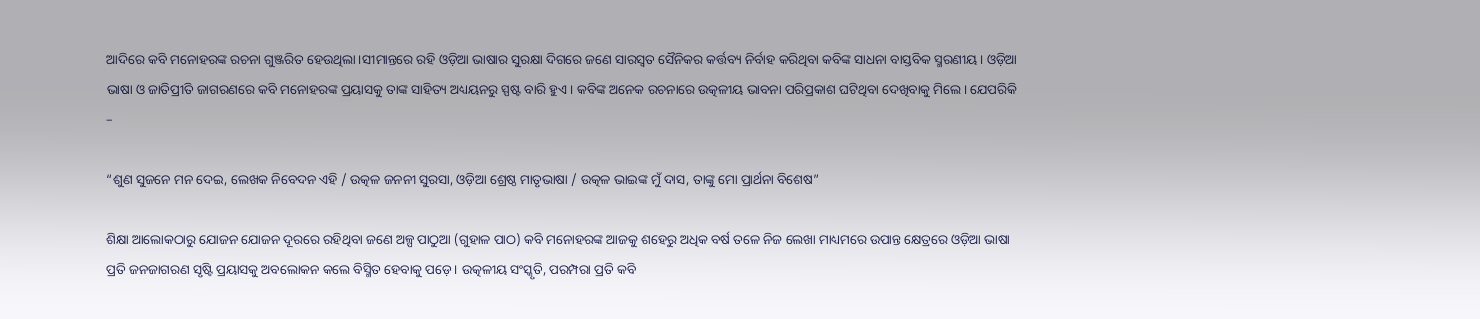ଆଦିରେ କବି ମନୋହରଙ୍କ ରଚନା ଗୁଞ୍ଜରିତ ହେଉଥିଲା।ସୀମାନ୍ତରେ ରହି ଓଡ଼ିଆ ଭାଷାର ସୁରକ୍ଷା ଦିଗରେ ଜଣେ ସାରସ୍ୱତ ସୈନିକର କର୍ତ୍ତବ୍ୟ ନିର୍ବାହ କରିଥିବା କବିଙ୍କ ସାଧନା ବାସ୍ତବିକ ସ୍ମରଣୀୟ। ଓଡ଼ିଆ ଭାଷା ଓ ଜାତିପ୍ରୀତି ଜାଗରଣରେ କବି ମନୋହରଙ୍କ ପ୍ରୟାସକୁ ତାଙ୍କ ସାହିତ୍ୟ ଅଧ୍ୟୟନରୁ ସ୍ପଷ୍ଟ ବାରି ହୁଏ। କବିଙ୍କ ଅନେକ ରଚନାରେ ଉତ୍କଳୀୟ ଭାବନା ପରିପ୍ରକାଶ ଘଟିଥିବା ଦେଖିବାକୁ ମିଲେ। ଯେପରିକି –

“ଶୁଣ ସୁଜନେ ମନ ଦେଇ, ଲେଖକ ନିବେଦନ ଏହି / ଉତ୍କଳ ଜନନୀ ସୁରସା, ଓଡ଼ିଆ ଶ୍ରେଷ୍ଠ ମାତୃଭାଷା / ଉତ୍କଳ ଭାଇଙ୍କ ମୁଁ ଦାସ, ତାଙ୍କୁ ମୋ ପ୍ରାର୍ଥନା ବିଶେଷ”

ଶିକ୍ଷା ଆଲୋକଠାରୁ ଯୋଜନ ଯୋଜନ ଦୂରରେ ରହିଥିବା ଜଣେ ଅଳ୍ପ ପାଠୁଆ (ଗୁହାଳ ପାଠ) କବି ମନୋହରଙ୍କ ଆଜକୁ ଶହେରୁ ଅଧିକ ବର୍ଷ ତଳେ ନିଜ ଲେଖା ମାଧ୍ୟମରେ ଉପାନ୍ତ କ୍ଷେତ୍ରରେ ଓଡ଼ିଆ ଭାଷା ପ୍ରତି ଜନଜାଗରଣ ସୃଷ୍ଟି ପ୍ରୟାସକୁ ଅବଲୋକନ କଲେ ବିସ୍ମିତ ହେବାକୁ ପଡ଼େ। ଉତ୍କଳୀୟ ସଂସ୍କୃତି, ପରମ୍ପରା ପ୍ରତି କବି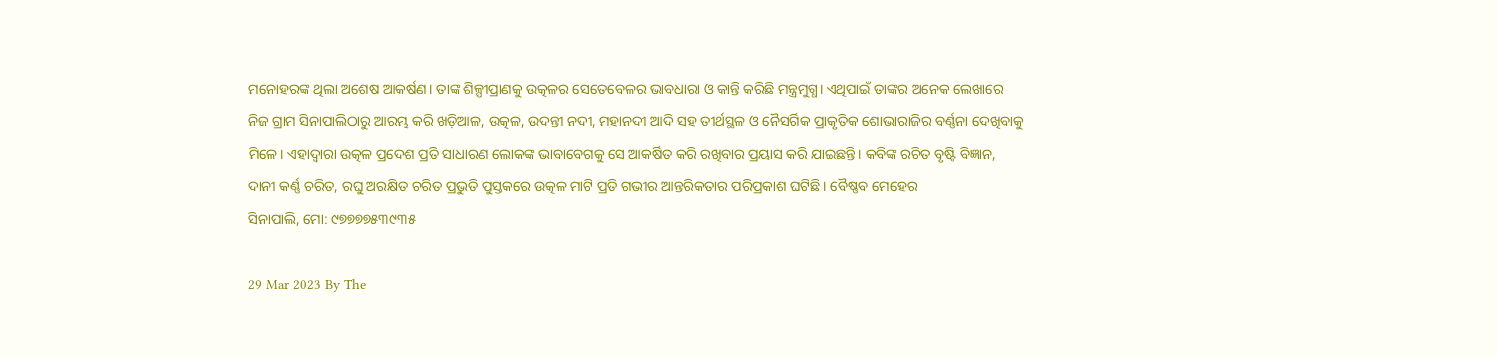ମନୋହରଙ୍କ ଥିଲା ଅଶେଷ ଆକର୍ଷଣ। ତାଙ୍କ ଶିଳ୍ପୀପ୍ରାଣକୁ ଉତ୍କଳର ସେତେବେଳର ଭାବଧାରା ଓ କାନ୍ତି କରିଛି ମନ୍ତ୍ରମୁଗ୍ଧ। ଏଥିପାଇଁ ତାଙ୍କର ଅନେକ ଲେଖାରେ ନିଜ ଗ୍ରାମ ସିନାପାଲିଠାରୁ ଆରମ୍ଭ କରି ଖଡ଼ିଆଳ, ଉତ୍କଳ, ଉଦନ୍ତୀ ନଦୀ, ମହାନଦୀ ଆଦି ସହ ତୀର୍ଥସ୍ଥଳ ଓ ନୈସର୍ଗିକ ପ୍ରାକୃତିକ ଶୋଭାରାଜିର ବର୍ଣ୍ଣନା ଦେଖିବାକୁ ମିଳେ। ଏହାଦ୍ବାରା ଉତ୍କଳ ପ୍ରଦେଶ ପ୍ରତି ସାଧାରଣ ଲୋକଙ୍କ ଭାବାବେଗକୁ ସେ ଆକର୍ଷିତ କରି ରଖିବାର ପ୍ରୟାସ କରି ଯାଇଛନ୍ତି। କବିଙ୍କ ରଚିତ ବୃଷ୍ଟି ବିଜ୍ଞାନ, ଦାନୀ କର୍ଣ୍ଣ ଚରିତ, ରଘୁ ଅରକ୍ଷିତ ଚରିତ ପ୍ରଭୁତି ପୁସ୍ତକରେ ଉତ୍କଳ ମାଟି ପ୍ରତି ଗଭୀର ଆନ୍ତରିକତାର ପରିପ୍ରକାଶ ଘଟିଛି। ବୈଷ୍ଣବ ମେହେର
ସିନାପାଲି, ମୋ: ୯୭୭୭୭୫୩୯୩୫

29 Mar 2023 By The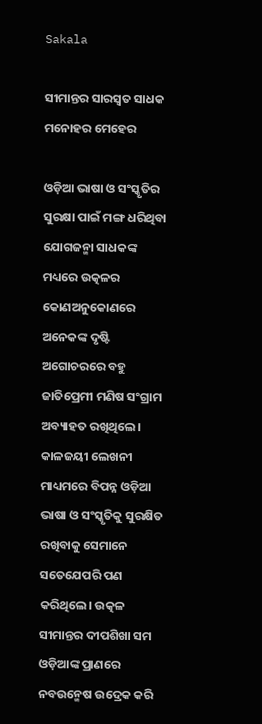Sakala

ସୀମାନ୍ତର ସାରସ୍ୱତ ସାଧକ ମନୋହର ମେହେର

ଓଡ଼ିଆ ଭାଷା ଓ ସଂସ୍କୃତିର ସୁରକ୍ଷା ପାଇଁ ମଙ୍ଗ ଧରିଥିବା ଯୋଗଜନ୍ମା ସାଧକଙ୍କ ମଧ୍ୟରେ ଉତ୍କଳର କୋଣଅନୁକୋଣରେ ଅନେକଙ୍କ ଦୃଷ୍ଟି ଅଗୋଚରରେ ବହୁ ଜାତିପ୍ରେମୀ ମଣିଷ ସଂଗ୍ରାମ ଅବ୍ୟାହତ ରଖିଥିଲେ। କାଳଜୟୀ ଲେଖନୀ ମାଧ୍ୟମରେ ବିପନ୍ନ ଓଡ଼ିଆ ଭାଷା ଓ ସଂସ୍କୃତିକୁ ସୁରକ୍ଷିତ ରଖିବାକୁ ସେମାନେ ସତେଯେପରି ପଣ କରିଥିଲେ। ଉତ୍କଳ ସୀମାନ୍ତର ଦୀପଶିଖା ସମ ଓଡ଼ିଆଙ୍କ ପ୍ରାଣରେ ନବଉନ୍ମେଷ ଉଦ୍ରେକ କରି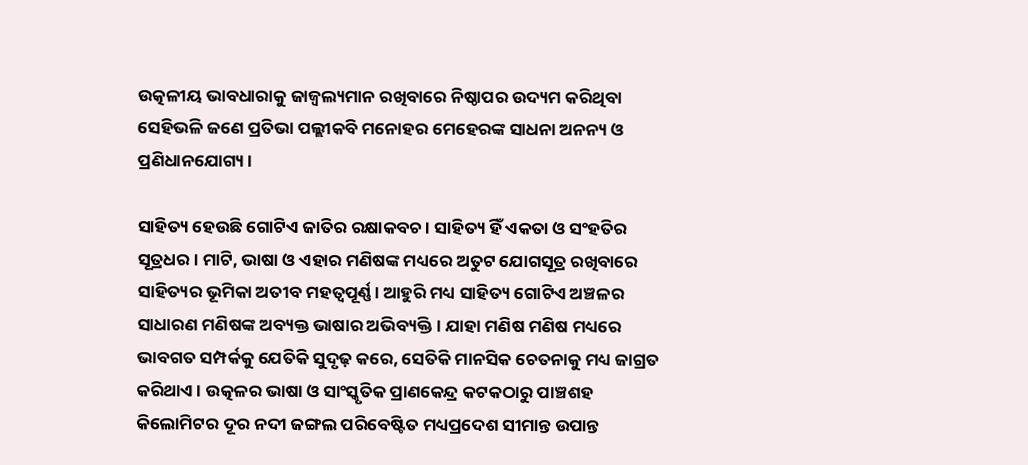ଉତ୍କଳୀୟ ଭାବଧାରାକୁ ଜାଜ୍ବଲ୍ୟମାନ ରଖିବାରେ ନିଷ୍ଠାପର ଉଦ୍ୟମ କରିଥିବା ସେହିଭଳି ଜଣେ ପ୍ରତିଭା ପଲ୍ଲୀକବି ମନୋହର ମେହେରଙ୍କ ସାଧନା ଅନନ୍ୟ ଓ ପ୍ରଣିଧାନଯୋଗ୍ୟ।

ସାହିତ୍ୟ ହେଉଛି ଗୋଟିଏ ଜାତିର ରକ୍ଷାକବଚ। ସାହିତ୍ୟ ହିଁ ଏକତା ଓ ସଂହତିର ସୂତ୍ରଧର। ମାଟି, ଭାଷା ଓ ଏହାର ମଣିଷଙ୍କ ମଧ୍ୟରେ ଅତୁଟ ଯୋଗସୂତ୍ର ରଖିବାରେ ସାହିତ୍ୟର ଭୂମିକା ଅତୀବ ମହତ୍ୱପୂର୍ଣ୍ଣ। ଆହୁରି ମଧ୍ୟ ସାହିତ୍ୟ ଗୋଟିଏ ଅଞ୍ଚଳର ସାଧାରଣ ମଣିଷଙ୍କ ଅବ୍ୟକ୍ତ ଭାଷାର ଅଭିବ୍ୟକ୍ତି। ଯାହା ମଣିଷ ମଣିଷ ମଧ୍ୟରେ ଭାବଗତ ସମ୍ପର୍କକୁ ଯେତିକି ସୁଦୃଢ଼ କରେ, ସେତିକି ମାନସିକ ଚେତନାକୁ ମଧ୍ୟ ଜାଗ୍ରତ କରିଥାଏ। ଉତ୍କଳର ଭାଷା ଓ ସାଂସ୍କୃତିକ ପ୍ରାଣକେନ୍ଦ୍ର କଟକଠାରୁ ପାଞ୍ଚଶହ କିଲୋମିଟର ଦୂର ନଦୀ ଜଙ୍ଗଲ ପରିବେଷ୍ଟିତ ମଧ୍ୟପ୍ରଦେଶ ସୀମାନ୍ତ ଉପାନ୍ତ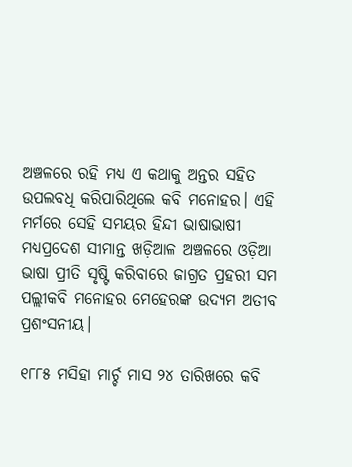ଅଞ୍ଚଳରେ ରହି ମଧ୍ୟ ଏ କଥାକୁ ଅନ୍ତର ସହିତ ଉପଲବଧି କରିପାରିଥିଲେ କବି ମନୋହର। ଏହି ମର୍ମରେ ସେହି ସମୟର ହିନ୍ଦୀ ଭାଷାଭାଷୀ ମଧ୍ୟପ୍ରଦେଶ ସୀମାନ୍ତ ଖଡ଼ିଆଳ ଅଞ୍ଚଳରେ ଓଡ଼ିଆ ଭାଷା ପ୍ରୀତି ସୃଷ୍ଟି କରିବାରେ ଜାଗ୍ରତ ପ୍ରହରୀ ସମ ପଲ୍ଲୀକବି ମନୋହର ମେହେରଙ୍କ ଉଦ୍ୟମ ଅତୀବ ପ୍ରଶଂସନୀୟ।

୧୮୮୫ ମସିହା ମାର୍ଚ୍ଚ ମାସ ୨୪ ତାରିଖରେ କବି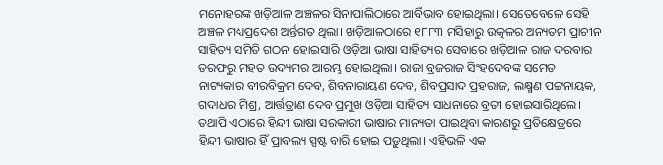ମନୋହରଙ୍କ ଖଡ଼ିଆଳ ଅଞ୍ଚଳର ସିନାପାଲିଠାରେ ଆର୍ବିଭାବ ହୋଇଥିଲା। ସେତେବେଳେ ସେହି ଅଞ୍ଚଳ ମଧ୍ୟପ୍ରଦେଶ ଅର୍ନ୍ତଗତ ଥିଲା। ଖଡ଼ିଆଳଠାରେ ୧୮୮୩ ମସିହାରୁ ଉତ୍କଳର ଅନ୍ୟତମ ପ୍ରାଚୀନ ସାହିତ୍ୟ ସମିତି ଗଠନ ହୋଇସାରି ଓଡ଼ିଆ ଭାଷା ସାହିତ୍ୟର ସେବାରେ ଖଡ଼ିଆଳ ରାଜ ଦରବାର ତରଫରୁ ମହତ ଉଦ୍ୟମର ଆରମ୍ଭ ହୋଇଥିଲା। ରାଜା ବ୍ରଜରାଜ ସିଂହଦେବଙ୍କ ସମେତ ନାଟ୍ୟକାର ବୀରବିକ୍ରମ ଦେବ, ଶିବନାରାୟଣ ଦେବ, ଶିବପ୍ରସାଦ ପ୍ରହରାଜ, ଲକ୍ଷ୍ମଣ ପଟ୍ଟନାୟକ, ଗଦାଧର ମିଶ୍ର, ଆର୍ତ୍ତତ୍ରାଣ ଦେବ ପ୍ରମୁଖ ଓଡ଼ିଆ ସାହିତ୍ୟ ସାଧନାରେ ବ୍ରତୀ ହୋଇସାରିଥିଲେ। ତଥାପି ଏଠାରେ ହିନ୍ଦୀ ଭାଷା ସରକାରୀ ଭାଷାର ମାନ୍ୟତା ପାଇଥିବା କାରଣରୁ ପ୍ରତିକ୍ଷେତ୍ରରେ ହିନ୍ଦୀ ଭାଷାର ହିଁ ପ୍ରାବଲ୍ୟ ସ୍ପଷ୍ଟ ବାରି ହୋଇ ପଡ଼ୁଥିଲା। ଏହିଭଳି ଏକ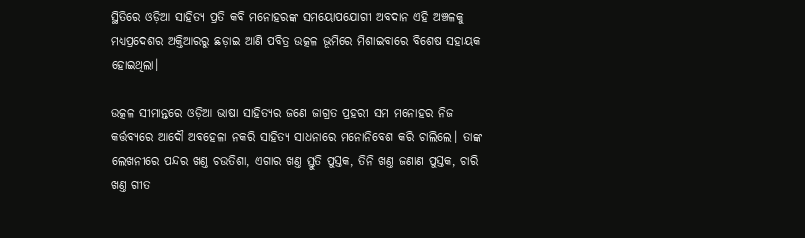ସ୍ଥିତିରେ ଓଡ଼ିଆ ସାହିତ୍ୟ ପ୍ରତି କବି ମନୋହରଙ୍କ ସମୟୋପଯୋଗୀ ଅବଦାନ ଏହି ଅଞ୍ଚଳକୁ ମଧ୍ୟପ୍ରଦେଶର ଅକ୍ତିଆରରୁ ଛଡ଼ାଇ ଆଣି ପବିତ୍ର ଉତ୍କଳ ଭୂମିରେ ମିଶାଇବାରେ ବିଶେଷ ସହାୟକ ହୋଇଥିଲା।

ଉତ୍କଳ ସୀମାନ୍ତରେ ଓଡ଼ିଆ ଭାଷା ସାହିତ୍ୟର ଜଣେ ଜାଗ୍ରତ ପ୍ରହରୀ ସମ ମନୋହର ନିଜ କର୍ତ୍ତବ୍ୟରେ ଆଦୌ ଅବହେଳା ନକରି ସାହିତ୍ୟ ସାଧନାରେ ମନୋନିବେଶ କରି ଚାଲିଲେ। ତାଙ୍କ ଲେଖନୀରେ ପନ୍ଦର ଖଣ୍ତ ଚଉତିଶା, ଏଗାର ଖଣ୍ତ ସ୍ତୁତି ପୁସ୍ତକ, ତିନି ଖଣ୍ତ ଜଣାଣ ପୁସ୍ତକ, ଚାରି ଖଣ୍ତ ଗୀତ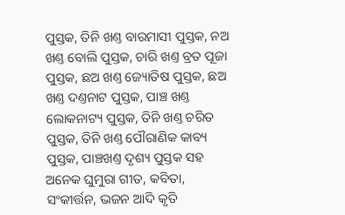ପୁସ୍ତକ, ତିନି ଖଣ୍ତ ବାରମାସୀ ପୁସ୍ତକ, ନଅ ଖଣ୍ତ ବୋଲି ପୁସ୍ତକ, ଚାରି ଖଣ୍ତ ବ୍ରତ ପୂଜା ପୁସ୍ତକ, ଛଅ ଖଣ୍ତ ଜ୍ୟୋତିଷ ପୁସ୍ତକ, ଛଅ ଖଣ୍ତ ଦଣ୍ତନାଟ ପୁସ୍ତକ, ପାଞ୍ଚ ଖଣ୍ତ ଲୋକନାଟ୍ୟ ପୁସ୍ତକ, ତିନି ଖଣ୍ତ ଚରିତ ପୁସ୍ତକ, ତିନି ଖଣ୍ତ ପୌରାଣିକ କାବ୍ୟ ପୁସ୍ତକ, ପାଞ୍ଚଖଣ୍ତ ଦୃଶ୍ୟ ପୁସ୍ତକ ସହ ଅନେକ ଘୁମୁରା ଗୀତ, କବିତା, ସଂକୀର୍ତ୍ତନ, ଭଜନ ଆଦି କୃତି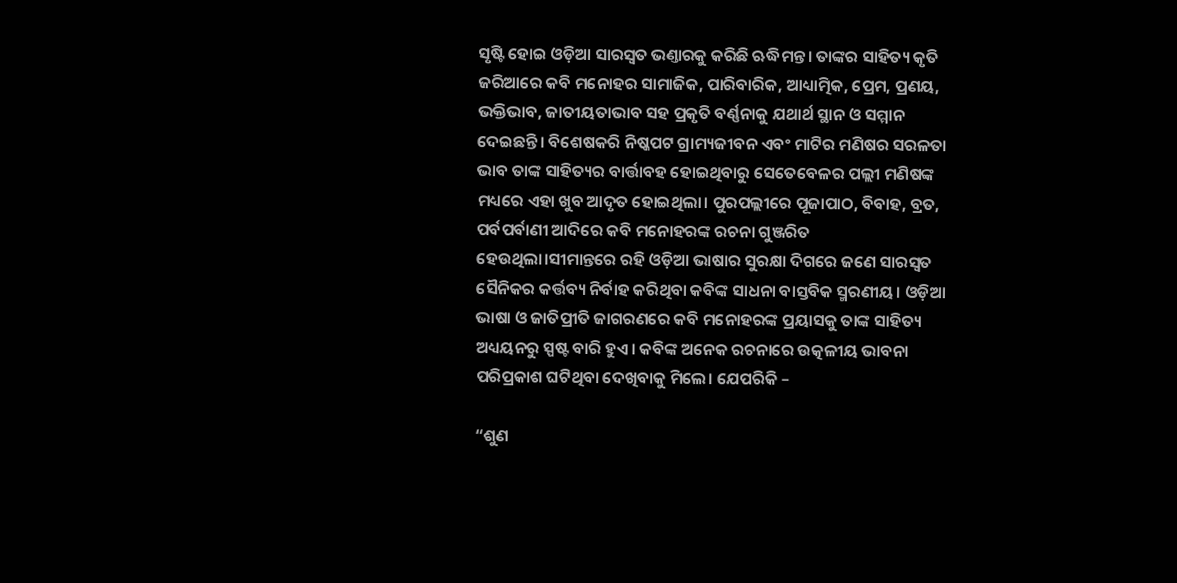ସୃଷ୍ଟି ହୋଇ ଓଡ଼ିଆ ସାରସ୍ବତ ଭଣ୍ତାରକୁ କରିଛି ଋଦ୍ଧିମନ୍ତ। ତାଙ୍କର ସାହିତ୍ୟ କୃତି ଜରିଆରେ କବି ମନୋହର ସାମାଜିକ, ପାରିବାରିକ, ଆଧ୍ୟାତ୍ମିକ, ପ୍ରେମ, ପ୍ରଣୟ, ଭକ୍ତିଭାବ, ଜାତୀୟତାଭାବ ସହ ପ୍ରକୃତି ବର୍ଣ୍ଣନାକୁ ଯଥାର୍ଥ ସ୍ଥାନ ଓ ସମ୍ମାନ ଦେଇଛନ୍ତି। ବିଶେଷକରି ନିଷ୍କପଟ ଗ୍ରାମ୍ୟଜୀବନ ଏବଂ ମାଟିର ମଣିଷର ସରଳତା ଭାବ ତାଙ୍କ ସାହିତ୍ୟର ବାର୍ତ୍ତାବହ ହୋଇଥିବାରୁ ସେତେବେଳର ପଲ୍ଲୀ ମଣିଷଙ୍କ ମଧ୍ୟରେ ଏହା ଖୁବ ଆଦୃତ ହୋଇଥିଲା। ପୁରପଲ୍ଲୀରେ ପୂଜାପାଠ, ବିବାହ, ବ୍ରତ, ପର୍ବପର୍ବାଣୀ ଆଦିରେ କବି ମନୋହରଙ୍କ ରଚନା ଗୁଞ୍ଜରିତ ହେଉଥିଲା।ସୀମାନ୍ତରେ ରହି ଓଡ଼ିଆ ଭାଷାର ସୁରକ୍ଷା ଦିଗରେ ଜଣେ ସାରସ୍ୱତ ସୈନିକର କର୍ତ୍ତବ୍ୟ ନିର୍ବାହ କରିଥିବା କବିଙ୍କ ସାଧନା ବାସ୍ତବିକ ସ୍ମରଣୀୟ। ଓଡ଼ିଆ ଭାଷା ଓ ଜାତିପ୍ରୀତି ଜାଗରଣରେ କବି ମନୋହରଙ୍କ ପ୍ରୟାସକୁ ତାଙ୍କ ସାହିତ୍ୟ ଅଧ୍ୟୟନରୁ ସ୍ପଷ୍ଟ ବାରି ହୁଏ। କବିଙ୍କ ଅନେକ ରଚନାରେ ଉତ୍କଳୀୟ ଭାବନା ପରିପ୍ରକାଶ ଘଟିଥିବା ଦେଖିବାକୁ ମିଲେ। ଯେପରିକି –

“ଶୁଣ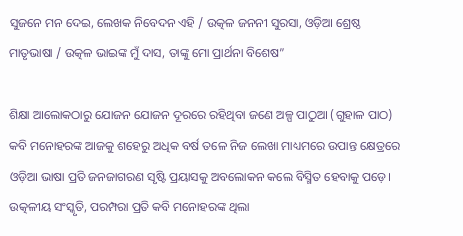ସୁଜନେ ମନ ଦେଇ, ଲେଖକ ନିବେଦନ ଏହି / ଉତ୍କଳ ଜନନୀ ସୁରସା, ଓଡ଼ିଆ ଶ୍ରେଷ୍ଠ ମାତୃଭାଷା / ଉତ୍କଳ ଭାଇଙ୍କ ମୁଁ ଦାସ, ତାଙ୍କୁ ମୋ ପ୍ରାର୍ଥନା ବିଶେଷ”

ଶିକ୍ଷା ଆଲୋକଠାରୁ ଯୋଜନ ଯୋଜନ ଦୂରରେ ରହିଥିବା ଜଣେ ଅଳ୍ପ ପାଠୁଆ (ଗୁହାଳ ପାଠ) କବି ମନୋହରଙ୍କ ଆଜକୁ ଶହେରୁ ଅଧିକ ବର୍ଷ ତଳେ ନିଜ ଲେଖା ମାଧ୍ୟମରେ ଉପାନ୍ତ କ୍ଷେତ୍ରରେ ଓଡ଼ିଆ ଭାଷା ପ୍ରତି ଜନଜାଗରଣ ସୃଷ୍ଟି ପ୍ରୟାସକୁ ଅବଲୋକନ କଲେ ବିସ୍ମିତ ହେବାକୁ ପଡ଼େ। ଉତ୍କଳୀୟ ସଂସ୍କୃତି, ପରମ୍ପରା ପ୍ରତି କବି ମନୋହରଙ୍କ ଥିଲା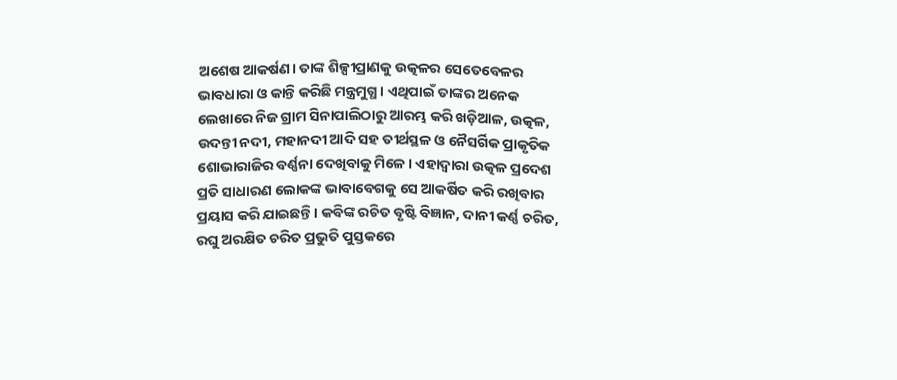ଅଶେଷ ଆକର୍ଷଣ। ତାଙ୍କ ଶିଳ୍ପୀପ୍ରାଣକୁ ଉତ୍କଳର ସେତେବେଳର ଭାବଧାରା ଓ କାନ୍ତି କରିଛି ମନ୍ତ୍ରମୁଗ୍ଧ। ଏଥିପାଇଁ ତାଙ୍କର ଅନେକ ଲେଖାରେ ନିଜ ଗ୍ରାମ ସିନାପାଲିଠାରୁ ଆରମ୍ଭ କରି ଖଡ଼ିଆଳ, ଉତ୍କଳ, ଉଦନ୍ତୀ ନଦୀ, ମହାନଦୀ ଆଦି ସହ ତୀର୍ଥସ୍ଥଳ ଓ ନୈସର୍ଗିକ ପ୍ରାକୃତିକ ଶୋଭାରାଜିର ବର୍ଣ୍ଣନା ଦେଖିବାକୁ ମିଳେ। ଏହାଦ୍ବାରା ଉତ୍କଳ ପ୍ରଦେଶ ପ୍ରତି ସାଧାରଣ ଲୋକଙ୍କ ଭାବାବେଗକୁ ସେ ଆକର୍ଷିତ କରି ରଖିବାର ପ୍ରୟାସ କରି ଯାଇଛନ୍ତି। କବିଙ୍କ ରଚିତ ବୃଷ୍ଟି ବିଜ୍ଞାନ, ଦାନୀ କର୍ଣ୍ଣ ଚରିତ, ରଘୁ ଅରକ୍ଷିତ ଚରିତ ପ୍ରଭୁତି ପୁସ୍ତକରେ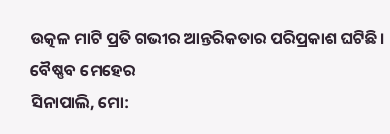ଉତ୍କଳ ମାଟି ପ୍ରତି ଗଭୀର ଆନ୍ତରିକତାର ପରିପ୍ରକାଶ ଘଟିଛି। ବୈଷ୍ଣବ ମେହେର
ସିନାପାଲି, ମୋ: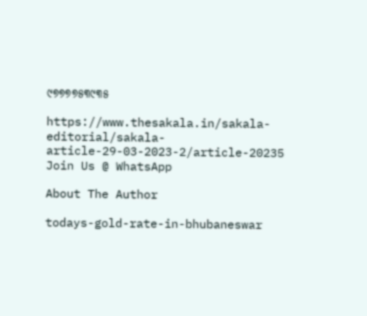୯୭୭୭୭୫୩୯୩୫

https://www.thesakala.in/sakala-editorial/sakala-article-29-03-2023-2/article-20235
Join Us @ WhatsApp

About The Author

todays-gold-rate-in-bhubaneswar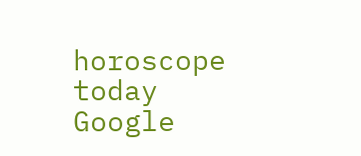horoscope today
Google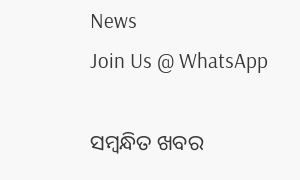News
Join Us @ WhatsApp

ସମ୍ବନ୍ଧିତ ଖବର